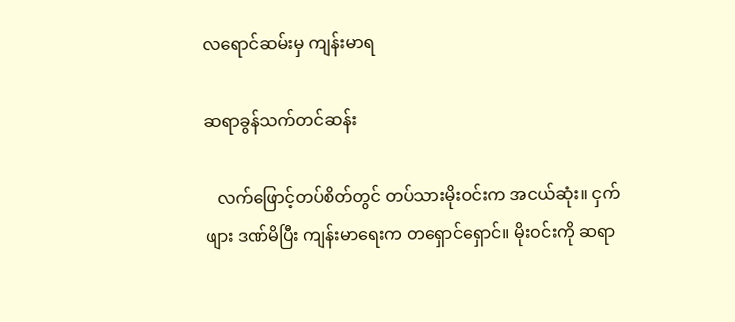လရောင်ဆမ်းမှ ကျန်းမာရ

ဆရာခွန်သက်တင်ဆန်း

   လက်ဖြောင့်တပ်စိတ်တွင် တပ်သားမိုးဝင်းက အငယ်ဆုံး။ ငှက်ဖျား ဒဏ်မိပြီး ကျန်းမာရေးက တရှောင်ရှောင်။ မိုးဝင်းကို ဆရာ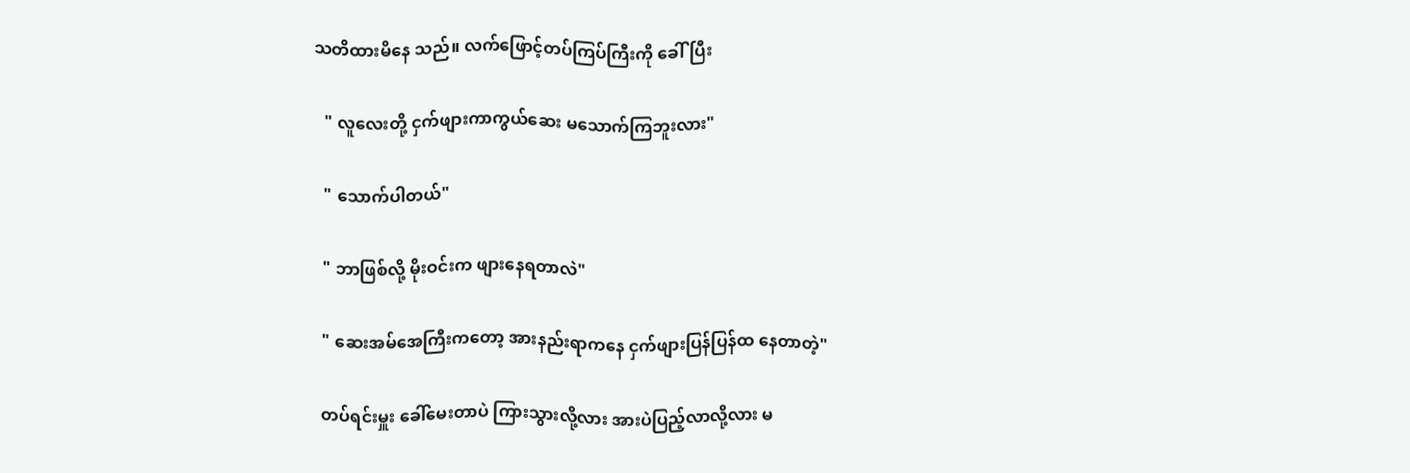သတိထားမိနေ သည်။ လက်ဖြောင့်တပ်ကြပ်ကြီးကို ခေါ်ပြီး

   " လူလေးတို့ ငှက်ဖျားကာကွယ်ဆေး မသောက်ကြဘူးလား"

   " သောက်ပါတယ်"

   " ဘာဖြစ်လို့ မိုးဝင်းက ဖျားနေရတာလဲ"

   " ဆေးအမ်အေကြီးကတော့ အားနည်းရာကနေ ငှက်ဖျားပြန်ပြန်ထ နေတာတဲ့"

   တပ်ရင်းမှူး ခေါ်မေးတာပဲ ကြားသွားလို့လား အားပဲပြည့်လာလို့လား မ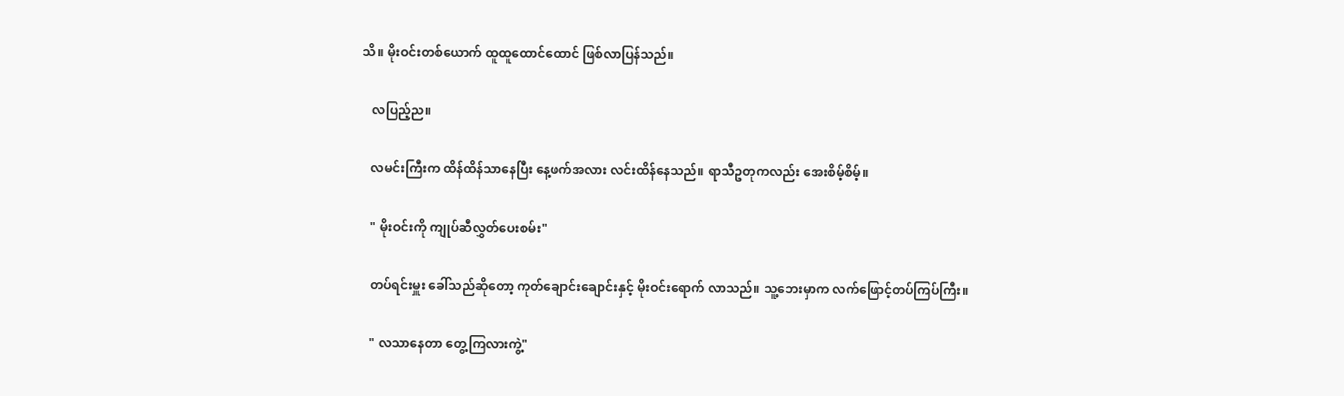သိ။ မိုးဝင်းတစ်ယောက် ထူထူထောင်ထောင် ဖြစ်လာပြန်သည်။

   လပြည့်ည။

   လမင်းကြီးက ထိန်ထိန်သာနေပြီး နေ့ဖက်အလား လင်းထိန်နေသည်။ ရာသီဥတုကလည်း အေးစိမ့်စိမ့်။

   " မိုးဝင်းကို ကျုပ်ဆီလွှတ်ပေးစမ်း"

   တပ်ရင်းမှူး ခေါ်သည်ဆိုတော့ ကုတ်ချောင်းချောင်းနှင့် မိုးဝင်းရောက် လာသည်။ သူ့ဘေးမှာက လက်ဖြောင့်တပ်ကြပ်ကြီး။

   " လသာနေတာ တွေ့ကြလားကွဲ့"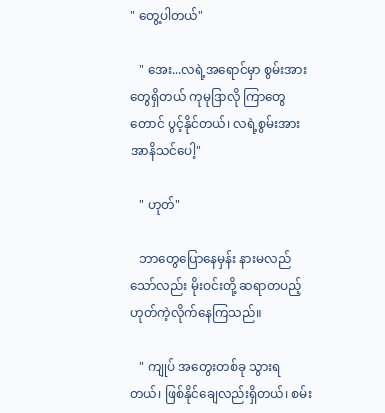" တွေ့ပါတယ်"

   " အေး...လရဲ့အရောင်မှာ စွမ်းအားတွေရှိတယ် ကုမုဒြာလို ကြာတွေ တောင် ပွင့်နိုင်တယ်၊ လရဲ့စွမ်းအား အာနိသင်ပေါ့"

   " ဟုတ်"

   ဘာတွေပြောနေမှန်း နားမလည်သော်လည်း မိုးဝင်းတို့ ဆရာတပည့် ဟုတ်ကဲ့လိုက်နေကြသည်။

   " ကျုပ် အတွေးတစ်ခု သွားရတယ်၊ ဖြစ်နိုင်ချေလည်းရှိတယ်၊ စမ်း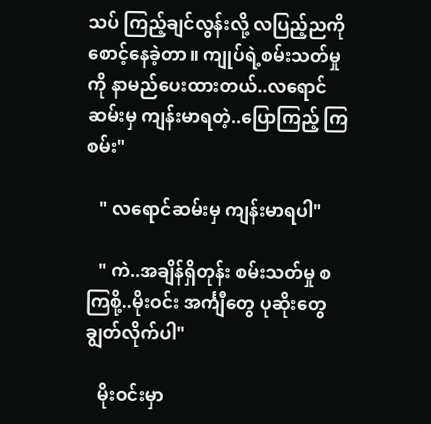သပ် ကြည့်ချင်လွန်းလို့ လပြည့်ညကို စောင့်နေခဲ့တာ။ ကျုပ်ရဲ့စမ်းသတ်မှုကို နာမည်ပေးထားတယ်..လရောင်ဆမ်းမှ ကျန်းမာရတဲ့..ပြောကြည့် ကြစမ်း"

   " လရောင်ဆမ်းမှ ကျန်းမာရပါ"

   " ကဲ..အချိန်ရှိတုန်း စမ်းသတ်မှု စကြစို့..မိုးဝင်း အင်္ကျီတွေ ပုဆိုးတွေ ချွတ်လိုက်ပါ"

   မိုးဝင်းမှာ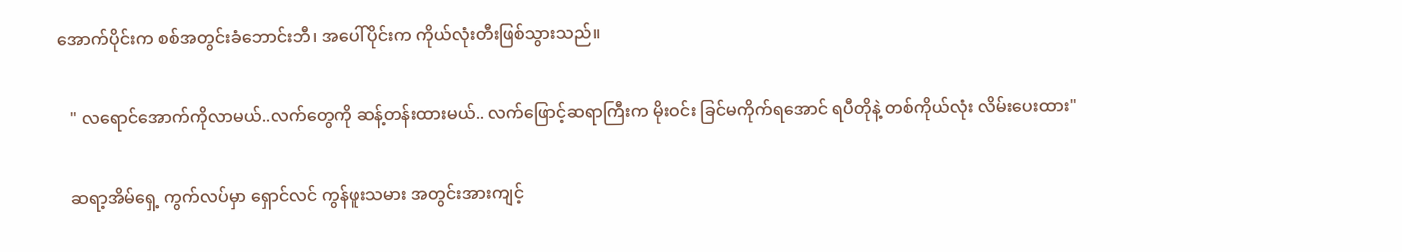အောက်ပိုင်းက စစ်အတွင်းခံဘောင်းဘီ၊ အပေါ်ပိုင်းက ကိုယ်လုံးတီးဖြစ်သွားသည်။

   " လရောင်အောက်ကိုလာမယ်..လက်တွေကို ဆန့်တန်းထားမယ်.. လက်ဖြောင့်ဆရာကြီးက မိုးဝင်း ခြင်မကိုက်ရအောင် ရပီတိုနဲ့ တစ်ကိုယ်လုံး လိမ်းပေးထား"

   ဆရာ့အိမ်ရှေ့ ကွက်လပ်မှာ ရှောင်လင် ကွန်ဖူးသမား အတွင်းအားကျင့်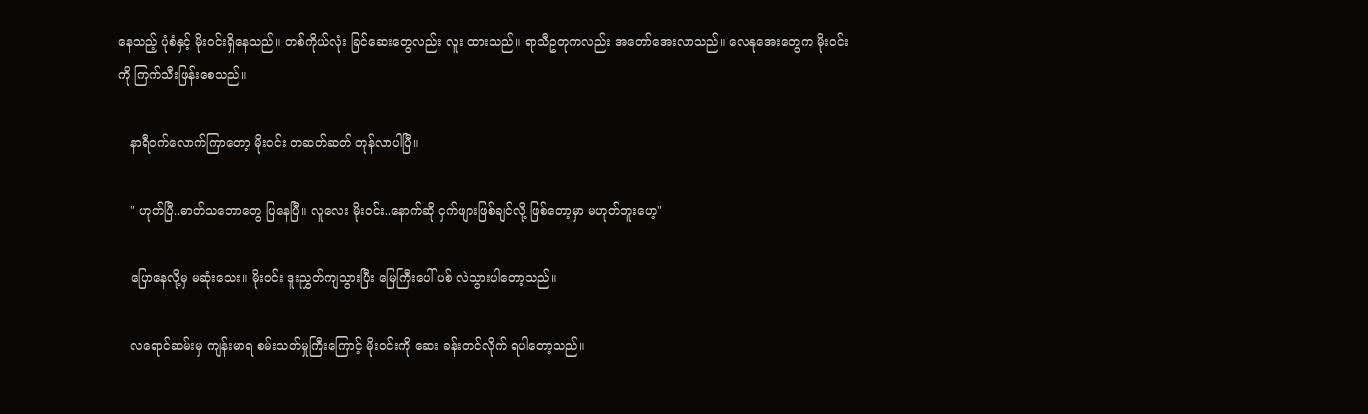နေသည့် ပုံစံနှင့် မိုးဝင်းရှိနေသည်။ တစ်ကိုယ်လုံး ခြင်ဆေးတွေလည်း လူး ထားသည်။ ရာသီဥတုကလည်း အတော်အေးလာသည်။ လေနုအေးတွေက မိုးဝင်းကို ကြက်သီးဖြန်းစေသည်။

   နာရီဝက်လောက်ကြာတော့ မိုးဝင်း တဆတ်ဆတ် တုန်လာပါပြီ။

   " ဟုတ်ပြီ..ဓာတ်သဘောတွေ ပြနေပြီ။ လူလေး မိုးဝင်း..နောက်ဆို ငှက်ဖျားဖြစ်ချင်လို့ ဖြစ်တော့မှာ မဟုတ်ဘူးဟေ့"

   ပြောနေလို့မှ မဆုံးသေး။ မိုးဝင်း ဒူးညွှတ်ကျသွားပြီး မြေကြီးပေါ် ပစ် လဲသွားပါတော့သည်။

   လရောင်ဆမ်းမှ ကျန်းမာရ စမ်းသတ်မှုကြီးကြောင့် မိုးဝင်းကို ဆေး ခန်းတင်လိုက် ရပါတော့သည်။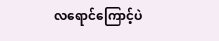လရောင်ကြောင့်ပဲ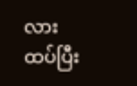လား ထပ်ပြီး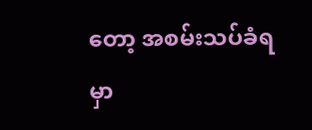တော့ အစမ်းသပ်ခံရမှာ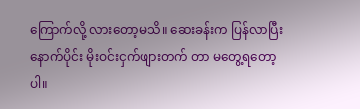ကြောက်လို့ လားတော့မသိ။ ဆေးခန်းက ပြန်လာပြီးနောက်ပိုင်း မိုးဝင်းငှက်ဖျားတက် တာ မတွေ့ရတော့ပါ။